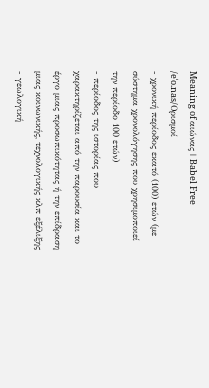Meaning of αιώνας | Babel Free
/eˈo.nas/Ορισμοί
- χρονική περίοδος εκατό (100) ετών (με σύστημα χρονολόγησης που χρησιμοποιεί την περίοδο 100 ετών)
- περίοδος της ιστορίας που χαρακτηρίζεται από την παρουσία και το έργο μιας προσωπικότητας ή την επίδραση μιας κοινωνικής, τεχνολογικής κλπ εξέλιξης
- γεωλογική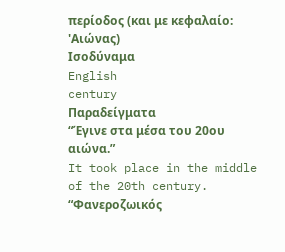περίοδος (και με κεφαλαίο: 'Αιώνας)
Ισοδύναμα
English
century
Παραδείγματα
“Έγινε στα μέσα του 20ου αιώνα.”
It took place in the middle of the 20th century.
“Φανεροζωικός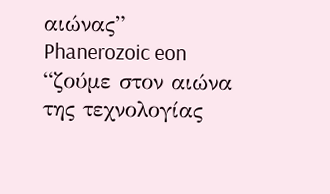αιώνας”
Phanerozoic eon
“ζούμε στον αιώνα της τεχνολογίας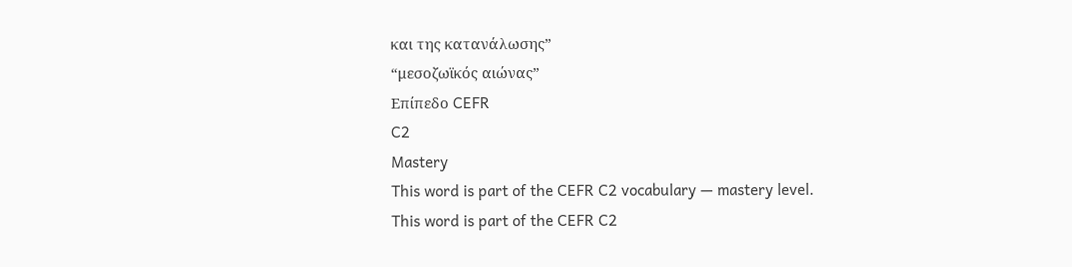και της κατανάλωσης”
“μεσοζωϊκός αιώνας”
Επίπεδο CEFR
C2
Mastery
This word is part of the CEFR C2 vocabulary — mastery level.
This word is part of the CEFR C2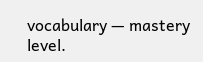vocabulary — mastery level.